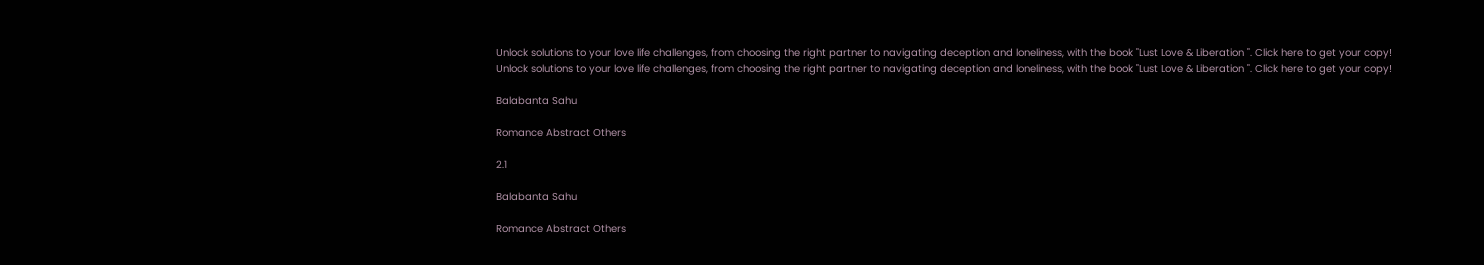Unlock solutions to your love life challenges, from choosing the right partner to navigating deception and loneliness, with the book "Lust Love & Liberation ". Click here to get your copy!
Unlock solutions to your love life challenges, from choosing the right partner to navigating deception and loneliness, with the book "Lust Love & Liberation ". Click here to get your copy!

Balabanta Sahu

Romance Abstract Others

2.1

Balabanta Sahu

Romance Abstract Others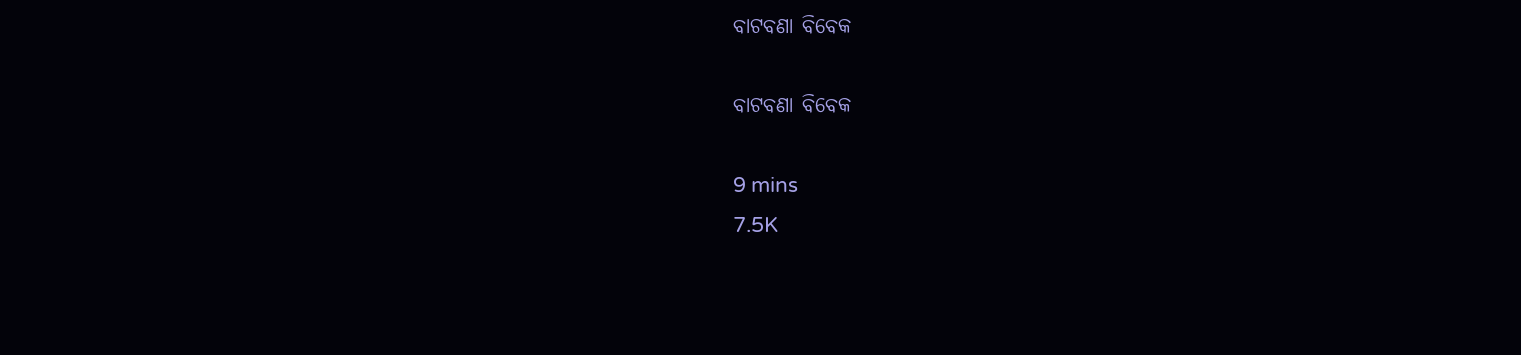ବାଟବଣା ବିବେକ

ବାଟବଣା ବିବେକ

9 mins
7.5K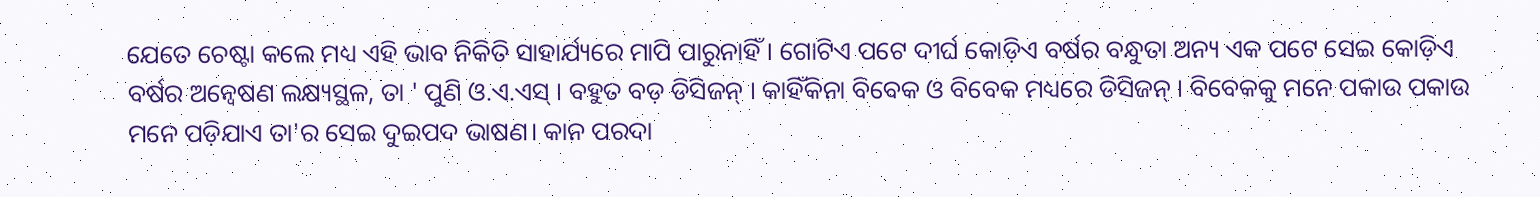ଯେତେ ଚେଷ୍ଟା କଲେ ମଧ୍ୟ ଏହି ଭାବ ନିକିତି ସାହାର୍ଯ୍ୟରେ ମାପି ପାରୁନାହିଁ । ଗୋଟିଏ ପଟେ ଦୀର୍ଘ କୋଡ଼ିଏ ବର୍ଷର ବନ୍ଧୁତା ଅନ୍ୟ ଏକ ପଟେ ସେଇ କୋଡ଼ିଏ ବର୍ଷର ଅନ୍ୱେଷଣ ଲକ୍ଷ୍ୟସ୍ଥଳ, ତା ' ପୁଣି ଓ.ଏ.ଏସ୍ । ବହୁତ ବଡ଼ ଡିସିଜନ୍ । କାହିଁକିନା ବିବେକ ଓ ବିବେକ ମଧ୍ୟରେ ଡିସିଜନ୍ । ବିବେକକୁ ମନେ ପକାଉ ପକାଉ ମନେ ପଡ଼ିଯାଏ ତା'ର ସେଇ ଦୁଇପଦ ଭାଷଣ। କାନ ପରଦା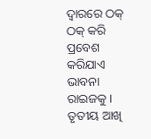ଦ୍ୱାରରେ ଠକ୍ ଠକ୍ କରି ପ୍ରବେଶ କରିଯାଏ ଭାବନା ରାଇଜକୁ । ତୃତୀୟ ଆଖି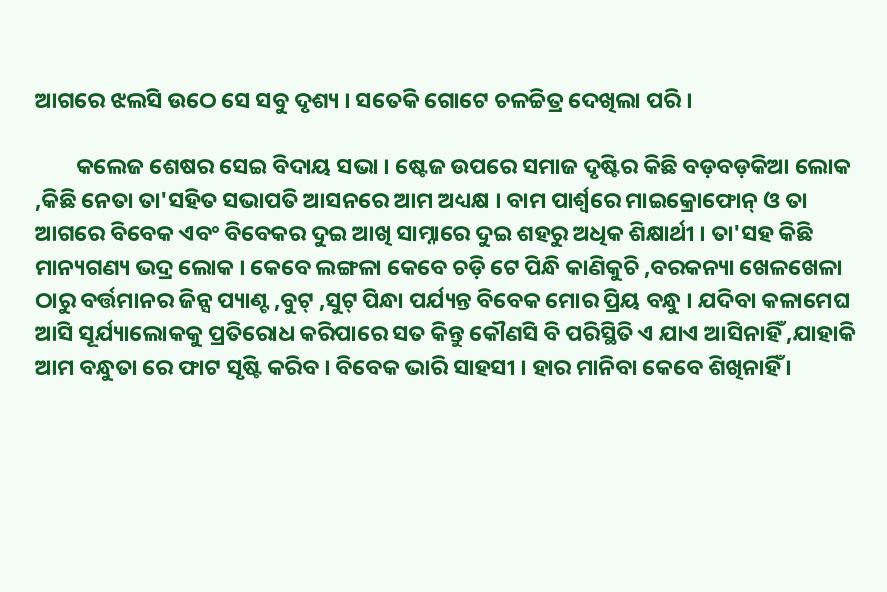ଆଗରେ ଝଲସି ଉଠେ ସେ ସବୁ ଦୃଶ୍ୟ । ସତେକି ଗୋଟେ ଚଳଚ୍ଚିତ୍ର ଦେଖିଲା ପରି ।

        କଲେଜ ଶେଷର ସେଇ ବିଦାୟ ସଭା । ଷ୍ଟେଜ ଉପରେ ସମାଜ ଦୃଷ୍ଟିର କିଛି ବଡ଼ବଡ଼କିଆ ଲୋକ ,କିଛି ନେତା ତା'ସହିତ ସଭାପତି ଆସନରେ ଆମ ଅଧ୍ୟକ୍ଷ । ବାମ ପାର୍ଶ୍ଵରେ ମାଇକ୍ରୋଫୋନ୍ ଓ ତା ଆଗରେ ବିବେକ ଏବଂ ବିବେକର ଦୁଇ ଆଖି ସାମ୍ନାରେ ଦୁଇ ଶହରୁ ଅଧିକ ଶିକ୍ଷାର୍ଥୀ । ତା'ସହ କିଛି ମାନ୍ୟଗଣ୍ୟ ଭଦ୍ର ଲୋକ । କେବେ ଲଙ୍ଗଳା କେବେ ଚଡ଼ି ଟେ ପିନ୍ଧି କାଣିକୁଚି ,ବରକନ୍ୟା ଖେଳଖେଳା ଠାରୁ ବର୍ତ୍ତମାନର ଜିନ୍ସ ପ୍ୟାଣ୍ଟ ,ବୁଟ୍ ,ସୁଟ୍ ପିନ୍ଧା ପର୍ଯ୍ୟନ୍ତ ବିବେକ ମୋର ପ୍ରିୟ ବନ୍ଧୁ । ଯଦିବା କଳାମେଘ ଆସି ସୂର୍ଯ୍ୟାଲୋକକୁ ପ୍ରତିରୋଧ କରିପାରେ ସତ କିନ୍ତୁ କୌଣସି ବି ପରିସ୍ଥିତି ଏ ଯାଏ ଆସିନାହିଁ ,ଯାହାକି ଆମ ବନ୍ଧୁତା ରେ ଫାଟ ସୃଷ୍ଟି କରିବ । ବିବେକ ଭାରି ସାହସୀ । ହାର ମାନିବା କେବେ ଶିଖିନାହିଁ ।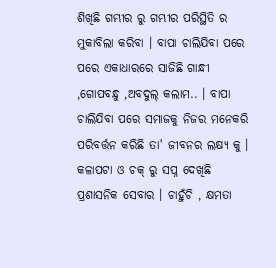ଶିଖିଛି ଗମ୍ଭୀର ରୁ ଗମ୍ଭୀର ପରିସ୍ଥିତି ର ମୁକାବିଲା କରିବା । ବାପା ଚାଲିଯିବା ପରେ ପରେ ଏକାଧାରରେ ସାଜିଛି ଗାନ୍ଧୀ ,ଗୋପବନ୍ଧୁ ,ଅବଦୁଲ୍ କଲାମ.. । ବାପା ଚାଲିଯିବା ପରେ ସମାଜକୁ ନିଜର ମନେକରି ପରିବର୍ତ୍ତନ କରିଛି ତା' ଜୀବନର ଲକ୍ଷ୍ୟ କୁ । କଳାପଟା ଓ ଚକ୍ ରୁ ସପ୍ନ ଦେଖିଛି ପ୍ରଶାସନିକ ସେବାର । ଚାହୁଁଚି , କ୍ଷମତା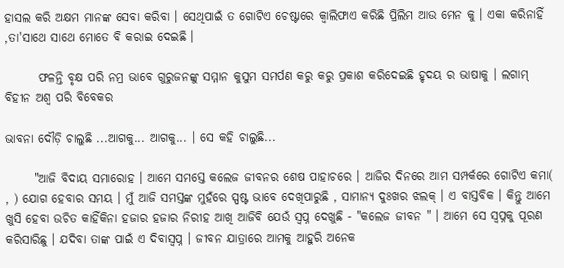ହାସଲ କରି ଅକ୍ଷମ ମାନଙ୍କ ସେବା କରିବା । ସେଥିପାଇଁ ତ ଗୋଟିଏ ଚେଷ୍ଟାରେ କ୍ୱାଲିଫାଏ କରିଛି ପ୍ରିଲିମ ଆଉ ମେନ କୁ । ଏକା କରିନାହିଁ ,ତା'ସାଥେ ସାଥେ ମୋତେ ବି କରାଇ ଦେଇଛି ।

       ଫଳନ୍ତି ବୃକ୍ଷ ପରି ନମ୍ର ଭାବେ ଗୁରୁଜନଙ୍କୁ ସମ୍ମାନ କୁସୁମ ସମର୍ପଣ କରୁ କରୁ ପ୍ରକାଶ କରିଦେଇଛି ହୃଦୟ ର ଭାଷାକୁ । ଲଗାମ୍ ବିହୀନ ଅଶ୍ୱ ପରି ବିବେକର

ଭାବନା ଦୌଡ଼ି ଚାଲୁଛି ...ଆଗକୁ... ଆଗକୁ... । ସେ କହି ଚାଲୁଛି...

      "ଆଜି ବିଦାୟ ସମାରୋହ । ଆମେ ସମସ୍ତେ କଲେଜ ଜୀବନର ଶେଷ ପାହାଚରେ । ଆଜିର ଦିନରେ ଆମ ସମ୍ପର୍କରେ ଗୋଟିଏ କମା( , ) ଯୋଗ ହେବାର ସମୟ । ମୁଁ ଆଜି ସମସ୍ତଙ୍କ ମୁହଁରେ ସ୍ପଷ୍ଟ ଭାବେ ଦେଖିପାରୁଛି , ସାମାନ୍ୟ ଦୁଃଖର ଝଲକ୍ । ଏ ବାସ୍ତବିକ । କିନ୍ତୁ ଆମେ ଖୁସି ହେବା ଉଚିତ କାହିଁକିନା ହଜାର ହଜାର ନିରୀହ ଆଖି ଆଜିବି ଯେଉଁ ସ୍ବପ୍ନ ଦେଖୁଛି - "କଲେଜ ଜୀବନ " । ଆମେ ସେ ସ୍ୱପ୍ନକୁ ପୂରଣ କରିସାରିଛୁ । ଯଦିବା ତାଙ୍କ ପାଇଁ ଏ ଦିବାସ୍ବପ୍ନ । ଜୀବନ ଯାତ୍ରାରେ ଆମକୁ ଆହୁରି ଅନେକ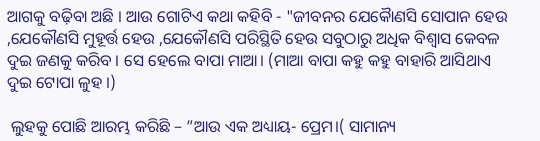ଆଗକୁ ବଢ଼ିବା ଅଛି । ଆଉ ଗୋଟିଏ କଥା କହିବି - "ଜୀବନର ଯେକୋୖଣସି ସୋପାନ ହେଉ ,ଯେକୌଣସି ମୁହୂର୍ତ୍ତ ହେଉ ,ଯେକୌଣସି ପରିସ୍ଥିତି ହେଉ ସବୁଠାରୁ ଅଧିକ ବିଶ୍ୱାସ କେବଳ ଦୁଇ ଜଣକୁ କରିବ । ସେ ହେଲେ ବାପା ମାଆ। (ମାଆ ବାପା କହୁ କହୁ ବାହାରି ଆସିଥାଏ ଦୁଇ ଟୋପା ଳୁହ ।)

 ଲୁହକୁ ପୋଛି ଆରମ୍ଭ କରିଛି – ”ଆଉ ଏକ ଅଧ୍ୟାୟ- ପ୍ରେମ।( ସାମାନ୍ୟ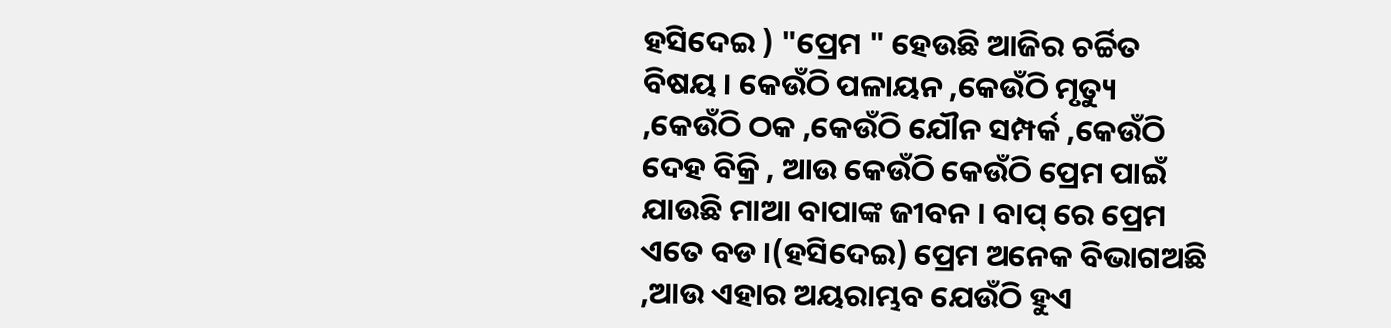ହସିଦେଇ ) "ପ୍ରେମ " ହେଉଛି ଆଜିର ଚର୍ଚ୍ଚିତ ବିଷୟ । କେଉଁଠି ପଳାୟନ ,କେଉଁଠି ମୃତ୍ୟୁ ,କେଉଁଠି ଠକ ,କେଉଁଠି ଯୌନ ସମ୍ପର୍କ ,କେଉଁଠି ଦେହ ବିକ୍ରି , ଆଉ କେଉଁଠି କେଉଁଠି ପ୍ରେମ ପାଇଁ ଯାଉଛି ମାଆ ବାପାଙ୍କ ଜୀବନ । ବାପ୍ ରେ ପ୍ରେମ ଏତେ ବଡ ।(ହସିଦେଇ) ପ୍ରେମ ଅନେକ ବିଭାଗଅଛି ,ଆଉ ଏହାର ଅୟରାମ୍ଭବ ଯେଉଁଠି ହୁଏ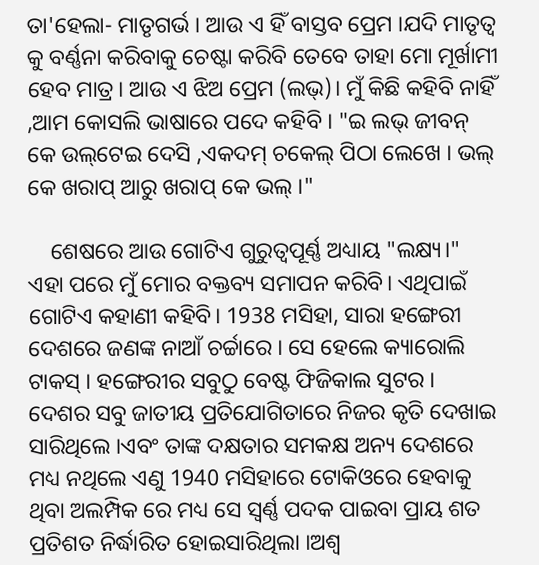ତା'ହେଲା- ମାତୃଗର୍ଭ । ଆଉ ଏ ହିଁ ବାସ୍ତବ ପ୍ରେମ ।ଯଦି ମାତୃତ୍ୱ କୁ ବର୍ଣ୍ଣନା କରିବାକୁ ଚେଷ୍ଟା କରିବି ତେବେ ତାହା ମୋ ମୂର୍ଖାମୀ ହେବ ମାତ୍ର। ଆଉ ଏ ଝିଅ ପ୍ରେମ (ଲଭ୍)। ମୁଁ କିଛି କହିବି ନାହିଁ ,ଆମ କୋସଲି ଭାଷାରେ ପଦେ କହିବି । "ଇ ଲଭ୍ ଜୀବନ୍ କେ ଉଲ୍‌ଟେଇ ଦେସି ,ଏକଦମ୍ ଚକେଲ୍‌ ପିଠା ଲେଖେ । ଭଲ୍ କେ ଖରାପ୍ ଆରୁ ଖରାପ୍ କେ ଭଲ୍ ।"

    ଶେଷରେ ଆଉ ଗୋଟିଏ ଗୁରୁତ୍ୱପୂର୍ଣ୍ଣ ଅଧ୍ୟାୟ "ଲକ୍ଷ୍ୟ।" ଏହା ପରେ ମୁଁ ମୋର ବକ୍ତବ୍ୟ ସମାପନ କରିବି। ଏଥିପାଇଁ ଗୋଟିଏ କହାଣୀ କହିବି। 1938 ମସିହା, ସାରା ହଙ୍ଗେରୀ ଦେଶରେ ଜଣଙ୍କ ନାଆଁ ଚର୍ଚ୍ଚାରେ । ସେ ହେଲେ କ୍ୟାରୋଲି ଟାକସ୍ । ହଙ୍ଗେରୀର ସବୁଠୁ ବେଷ୍ଟ ଫିଜିକାଲ ସୁଟର । ଦେଶର ସବୁ ଜାତୀୟ ପ୍ରତିଯୋଗିତାରେ ନିଜର କୃତି ଦେଖାଇ ସାରିଥିଲେ ।ଏବଂ ତାଙ୍କ ଦକ୍ଷତାର ସମକକ୍ଷ ଅନ୍ୟ ଦେଶରେ ମଧ୍ୟ ନଥିଲେ ଏଣୁ 1940 ମସିହାରେ ଟୋକିଓରେ ହେବାକୁ ଥିବା ଅଲମ୍ପିକ ରେ ମଧ୍ୟ ସେ ସ୍ୱର୍ଣ୍ଣ ପଦକ ପାଇବା ପ୍ରାୟ ଶତ ପ୍ରତିଶତ ନିର୍ଦ୍ଧାରିତ ହୋଇସାରିଥିଲା ।ଅଶ୍ୱ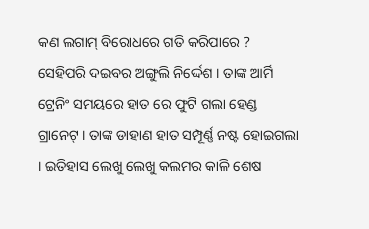କଣ ଲଗାମ୍ ବିରୋଧରେ ଗତି କରିପାରେ ? ସେହିପରି ଦଇବର ଅଙ୍ଗୁଲି ନିର୍ଦ୍ଦେଶ । ତାଙ୍କ ଆର୍ମି ଟ୍ରେନିଂ ସମୟରେ ହାତ ରେ ଫୁଟି ଗଲା ହେଣ୍ଡ ଗ୍ରାନେଟ୍ । ତାଙ୍କ ଡାହାଣ ହାତ ସମ୍ପୂର୍ଣ୍ଣ ନଷ୍ଟ ହୋଇଗଲା । ଇତିହାସ ଲେଖୁ ଲେଖୁ କଲମର କାଳି ଶେଷ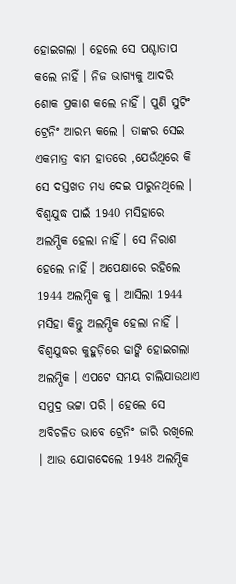ହୋଇଗଲା । ହେଲେ ସେ ପଶ୍ଚାତାପ କଲେ ନାହିଁ । ନିଜ ଭାଗ୍ୟକୁ ଆଦରି ଶୋକ ପ୍ରକାଶ କଲେ ନାହିଁ । ପୁଣି ସୁଟିଂ ଟ୍ରେନିଂ ଆରମ୍ଭ କଲେ । ତାଙ୍କର ସେଇ ଏକମାତ୍ର ବାମ ହାତରେ ,ଯେଉଁଥିରେ କି ସେ ଦସ୍ତଖତ ମଧ୍ୟ ଦେଇ ପାରୁନଥିଲେ । ବିଶ୍ୱଯୁଦ୍ଧ ପାଇଁ 1940 ମସିହାରେ ଅଲମ୍ପିକ ହେଲା ନାହିଁ । ସେ ନିରାଶ ହେଲେ ନାହିଁ । ଅପେକ୍ଷାରେ ରହିଲେ 1944 ଅଲମ୍ପିକ କୁ । ଆସିଲା 1944 ମସିହା କିନ୍ତୁ ଅଲମ୍ପିକ ହେଲା ନାହିଁ । ବିଶ୍ବଯୁଦ୍ଧର କୁହୁଡ଼ିରେ ଢାଙ୍କି ହୋଇଗଲା ଅଲମ୍ପିକ । ଏପଟେ ସମୟ ଚାଲିଯାଉଥାଏ ସମୁଦ୍ର ଭଟ୍ଟା ପରି । ହେଲେ ସେ ଅବିଚଳିତ ଭାବେ ଟ୍ରେନିଂ ଜାରି ରଖିଲେ । ଆଉ ଯୋଗଦେଲେ 1948 ଅଲମ୍ପିକ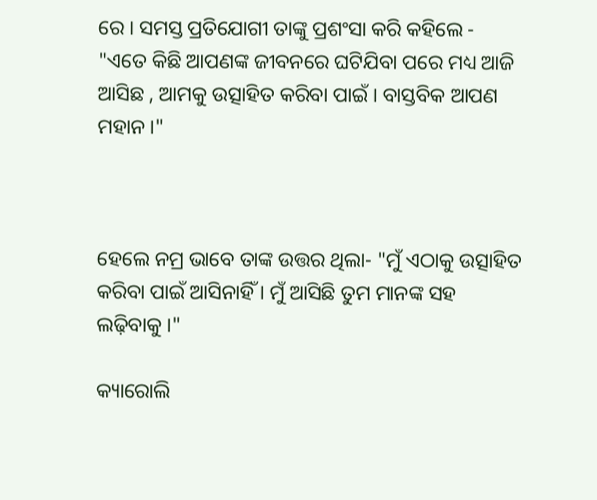ରେ । ସମସ୍ତ ପ୍ରତିଯୋଗୀ ତାଙ୍କୁ ପ୍ରଶଂସା କରି କହିଲେ - "ଏତେ କିଛି ଆପଣଙ୍କ ଜୀବନରେ ଘଟିଯିବା ପରେ ମଧ୍ୟ ଆଜି ଆସିଛ , ଆମକୁ ଉତ୍ସାହିତ କରିବା ପାଇଁ । ବାସ୍ତବିକ ଆପଣ ମହାନ ।"



ହେଲେ ନମ୍ର ଭାବେ ତାଙ୍କ ଉତ୍ତର ଥିଲା- "ମୁଁ ଏଠାକୁ ଉତ୍ସାହିତ କରିବା ପାଇଁ ଆସିନାହିଁ । ମୁଁ ଆସିଛି ତୁମ ମାନଙ୍କ ସହ ଲଢ଼ିବାକୁ ।"

କ୍ୟାରୋଲି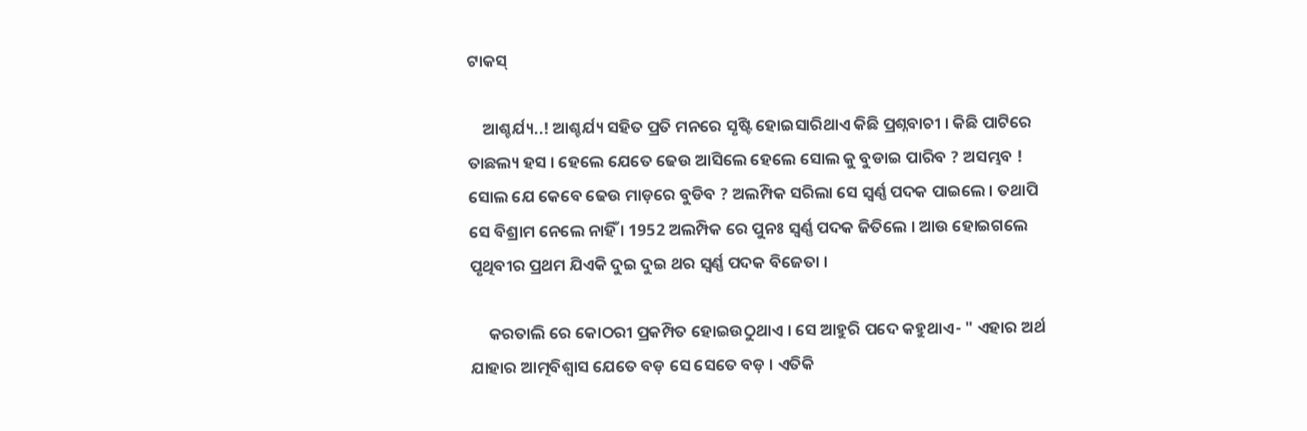ଟାକସ୍

    ଆଶ୍ଚର୍ଯ୍ୟ..! ଆଶ୍ଚର୍ଯ୍ୟ ସହିତ ପ୍ରତି ମନରେ ସୃଷ୍ଟି ହୋଇସାରିଥାଏ କିଛି ପ୍ରଶ୍ନବାଚୀ । କିଛି ପାଟିରେ ତାଛଲ୍ୟ ହସ । ହେଲେ ଯେତେ ଢେଉ ଆସିଲେ ହେଲେ ସୋଲ କୁ ବୁଡାଇ ପାରିବ ? ଅସମ୍ଭବ ! ସୋଲ ଯେ କେବେ ଢେଉ ମାଡ଼ରେ ବୁଡିବ ? ଅଲମ୍ପିକ ସରିଲା ସେ ସ୍ୱର୍ଣ୍ଣ ପଦକ ପାଇଲେ । ତଥାପି ସେ ବିଶ୍ରାମ ନେଲେ ନାହିଁ । 1952 ଅଲମ୍ପିକ ରେ ପୁନଃ ସ୍ୱର୍ଣ୍ଣ ପଦକ ଜିତିଲେ । ଆଉ ହୋଇଗଲେ ପୃଥିବୀର ପ୍ରଥମ ଯିଏକି ଦୁଇ ଦୁଇ ଥର ସ୍ୱର୍ଣ୍ଣ ପଦକ ବିଜେତା ।

     କରତାଲି ରେ କୋଠରୀ ପ୍ରକମ୍ପିତ ହୋଇଉଠୁଥାଏ । ସେ ଆହୁରି ପଦେ କହୁଥାଏ- " ଏହାର ଅର୍ଥ ଯାହାର ଆତ୍ମବିଶ୍ବାସ ଯେତେ ବଡ଼ ସେ ସେତେ ବଡ଼ । ଏତିକି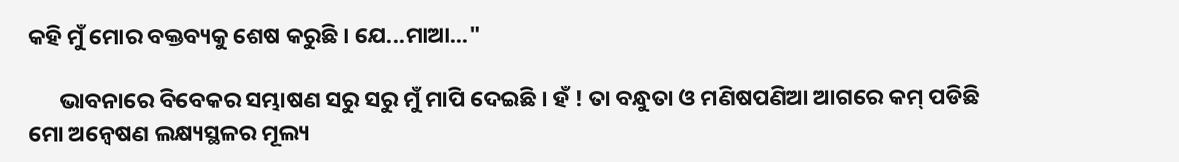କହି ମୁଁ ମୋର ବକ୍ତବ୍ୟକୁ ଶେଷ କରୁଛି । ଯେ...ମାଆ..."

      ଭାବନାରେ ବିବେକର ସମ୍ଭାଷଣ ସରୁ ସରୁ ମୁଁ ମାପି ଦେଇଛି । ହଁ ! ତା ବନ୍ଧୁତା ଓ ମଣିଷପଣିଆ ଆଗରେ କମ୍ ପଡିଛି ମୋ ଅନ୍ୱେଷଣ ଲକ୍ଷ୍ୟସ୍ଥଳର ମୂଲ୍ୟ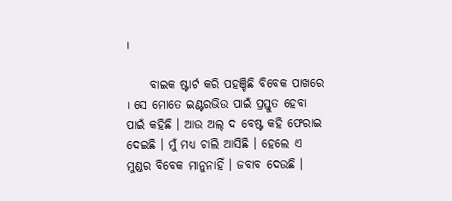।

     ବାଇକ ଷ୍ଟାର୍ଟ କରି ପହଞ୍ଚିଛି ବିବେକ ପାଖରେ । ସେ ମୋତେ ଇଣ୍ଟରଭିଉ ପାଇଁ ପ୍ରସ୍ତୁତ ହେବା ପାଇଁ କହିଛି । ଆଉ ଅଲ୍ ଦ ବେଷ୍ଟ କହି ଫେରାଇ ଦେଇଛି । ମୁଁ ମଧ୍ୟ ଚାଲି ଆସିଛି । ହେଲେ ଏ ମୁଣ୍ଡର ବିବେକ ମାନୁନାହିଁ । ଜବାବ ଦେଉଛି ।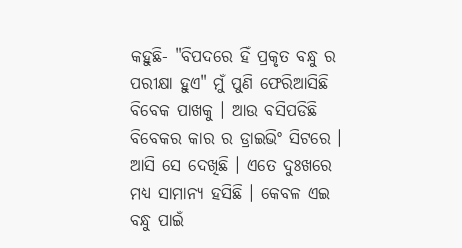କହୁଛି- "ବିପଦରେ ହିଁ ପ୍ରକୃତ ବନ୍ଧୁ ର ପରୀକ୍ଷା ହୁଏ" ମୁଁ ପୁଣି ଫେରିଆସିଛି ବିବେକ ପାଖକୁ । ଆଉ ବସିପଡିଛି ବିବେକର କାର ର ଡ୍ରାଇଭିଂ ସିଟରେ । ଆସି ସେ ଦେଖିଛି । ଏତେ ଦୁଃଖରେ ମଧ୍ୟ ସାମାନ୍ୟ ହସିଛି । କେବଳ ଏଇ ବନ୍ଧୁ ପାଇଁ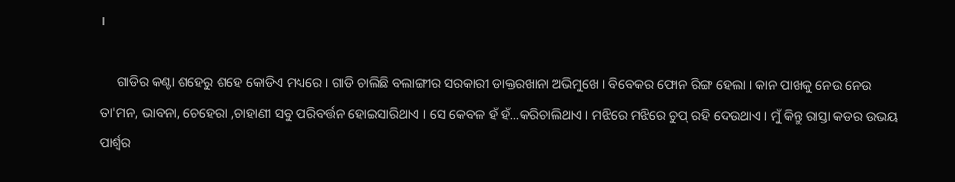।

     ଗାଡିର କଣ୍ଟା ଶହେରୁ ଶହେ କୋଡିଏ ମଧ୍ୟରେ । ଗାଡି ଚାଲିଛି ବଲାଙ୍ଗୀର ସରକାରୀ ଡାକ୍ତରଖାନା ଅଭିମୁଖେ । ବିବେକର ଫୋନ ରିଙ୍ଗ ହେଲା । କାନ ପାଖକୁ ନେଉ ନେଉ ତା'ମନ, ଭାବନା, ଚେହେରା ,ଚାହାଣୀ ସବୁ ପରିବର୍ତ୍ତନ ହୋଇସାରିଥାଏ । ସେ କେବଳ ହଁ ହଁ...କରିଚାଲିଥାଏ । ମଝିରେ ମଝିରେ ଚୁପ୍ ରହି ଦେଉଥାଏ । ମୁଁ କିନ୍ତୁ ରାସ୍ତା କଡର ଉଭୟ ପାର୍ଶ୍ଵର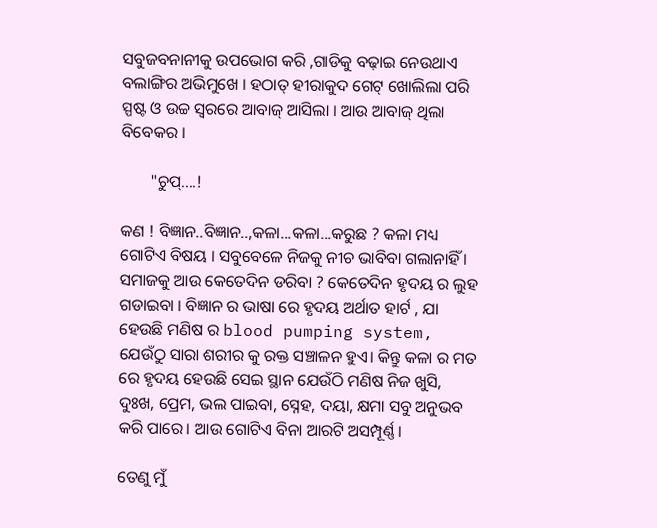ସବୁଜବନାନୀକୁ ଉପଭୋଗ କରି ,ଗାଡିକୁ ବଢ଼ାଇ ନେଉଥାଏ ବଲାଙ୍ଗିର ଅଭିମୁଖେ । ହଠାତ୍ ହୀରାକୁଦ ଗେଟ୍ ଖୋଲିଲା ପରି ସ୍ପଷ୍ଟ ଓ ଉଚ୍ଚ ସ୍ୱରରେ ଆବାଜ୍ ଆସିଲା । ଆଉ ଆବାଜ୍ ଥିଲା ବିବେକର ।

       "ଚୁପ୍....!

କଣ ! ବିଜ୍ଞାନ..ବିଜ୍ଞାନ..,କଳା...କଳା...କରୁଛ ? କଳା ମଧ୍ୟ ଗୋଟିଏ ବିଷୟ । ସବୁବେଳେ ନିଜକୁ ନୀଚ ଭାବିବା ଗଲାନାହିଁ । ସମାଜକୁ ଆଉ କେତେଦିନ ଡରିବା ? କେତେଦିନ ହୃଦୟ ର ଲୁହ ଗଡାଇବା । ବିଜ୍ଞାନ ର ଭାଷା ରେ ହୃଦୟ ଅର୍ଥାତ ହାର୍ଟ , ଯା ହେଉଛି ମଣିଷ ର blood pumping system, ଯେଉଁଠୁ ସାରା ଶରୀର କୁ ରକ୍ତ ସଞ୍ଚାଳନ ହୁଏ। କିନ୍ତୁ କଳା ର ମତ ରେ ହୃଦୟ ହେଉଛି ସେଇ ସ୍ଥାନ ଯେଉଁଠି ମଣିଷ ନିଜ ଖୁସି, ଦୁଃଖ, ପ୍ରେମ, ଭଲ ପାଇବା, ସ୍ନେହ, ଦୟା, କ୍ଷମା ସବୁ ଅନୁଭବ କରି ପାରେ। ଆଉ ଗୋଟିଏ ବିନା ଆରଟି ଅସମ୍ପୂର୍ଣ୍ଣ।

ତେଣୁ ମୁଁ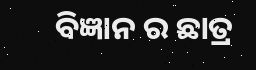ବିଜ୍ଞାନ ର ଛାତ୍ର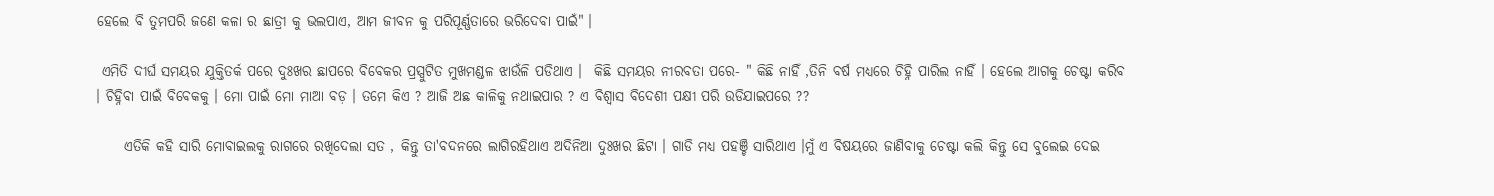ହେଲେ ବି ତୁମପରି ଜଣେ କଳା ର ଛାତ୍ରୀ କୁ ଭଲପାଏ, ଆମ ଜୀବନ କୁ ପରିପୂର୍ଣ୍ଣତାରେ ଭରିଦେବା ପାଇଁ" ।

 ଏମିତି ଦୀର୍ଘ ସମୟର ଯୁକ୍ତିତର୍କ ପରେ ଦୁଃଖର ଛାପରେ ବିବେକର ପ୍ରସ୍ପୁଟିତ ମୁଖମଣ୍ଡଳ ଝାଉଁଳି ପଡିଥାଏ ।  କିଛି ସମୟର ନୀରବତା ପରେ- " କିଛି ନାହିଁ ,ତିନି ବର୍ଷ ମଧ୍ୟରେ ଚିହ୍ନି ପାରିଲ ନାହିଁ । ହେଲେ ଆଗକୁ ଚେଷ୍ଟା କରିବ । ଚିହ୍ନିବା ପାଇଁ ବିବେକକୁ । ମୋ ପାଇଁ ମୋ ମାଆ ବଡ଼ । ତମେ କିଏ ? ଆଜି ଅଛ କାଳିକୁ ନଥାଇପାର ? ଏ ବିଶ୍ୱାସ ବିଦେଶୀ ପକ୍ଷୀ ପରି ଉଡିଯାଇପରେ ??

     ଏତିକି କହି ସାରି ମୋବାଇଲକୁ ରାଗରେ ରଖିଦେଲା ସତ , କିନ୍ତୁ ତା'ବଦନରେ ଲାଗିରହିଥାଏ ଅଦିନିଆ ଦୁଃଖର ଛିଟା । ଗାଡି ମଧ୍ୟ ପହଞ୍ଚି ସାରିଥାଏ ।ମୁଁ ଏ ବିଷୟରେ ଜାଣିବାକୁ ଚେଷ୍ଟା କଲି କିନ୍ତୁ ସେ ବୁଲେଇ ଦେଇ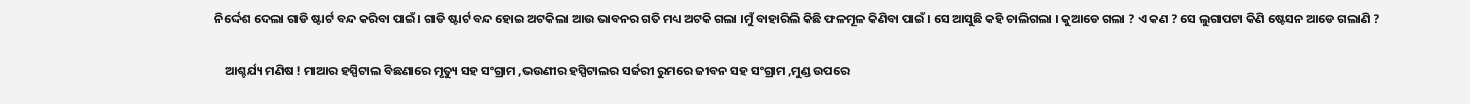ନିର୍ଦ୍ଦେଶ ଦେଲା ଗାଡି ଷ୍ଟାର୍ଟ ବନ୍ଦ କରିବା ପାଇଁ। ଗାଡି ଷ୍ଟାର୍ଟ ବନ୍ଦ ହୋଇ ଅଟକିଲା ଆଉ ଭାବନର ଗତି ମଧ୍ୟ ଅଟକି ଗଲା ।ମୁଁ ବାହାରିଲି କିଛି ଫଳମୂଳ କିଣିବା ପାଇଁ । ସେ ଆସୁଛି କହି ଚାଲିଗଲା । କୁଆଡେ ଗଲା ? ଏ କଣ ? ସେ ଲୁଗାପଟା କିଣି ଷ୍ଟେସନ ଆଡେ ଗଲାଣି ?

    ଆଶ୍ଚର୍ଯ୍ୟ ମଣିଷ ! ମାଆର ହସ୍ପିଟାଲ ବିଛଣାରେ ମୃତ୍ୟୁ ସହ ସଂଗ୍ରାମ ,ଭଉଣୀର ହସ୍ପିଟାଲର ସର୍ଜରୀ ରୁମରେ ଜୀବନ ସହ ସଂଗ୍ରାମ ,ମୁଣ୍ଡ ଉପରେ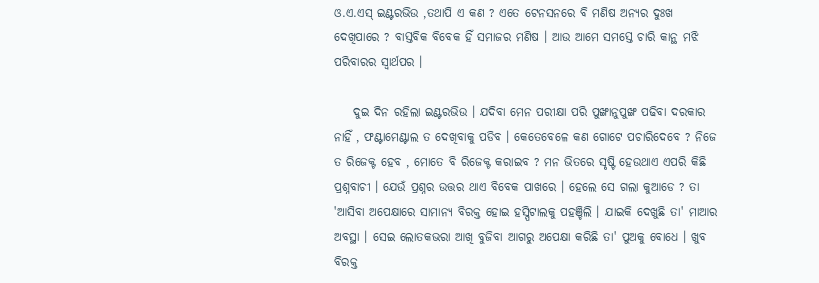ଓ.ଏ.ଏସ୍ ଇଣ୍ଟରଭିଉ ,ତଥାପି ଏ କଣ ? ଏତେ ଟେନସନରେ ବି ମଣିଷ ଅନ୍ୟର ଦୁଃଖ ଦେଖିପାରେ ? ବାସ୍ତବିକ ବିବେକ ହିଁ ସମାଜର ମଣିଷ । ଆଉ ଆମେ ସମସ୍ତେ ଚାରି କାନ୍ଥ ମଝି ପରିବାରର ସ୍ୱାର୍ଥପର ।

    ଦୁଇ ଦିନ ରହିଲା ଇଣ୍ଟରଭିଉ । ଯଦିବା ମେନ ପରୀକ୍ଷା ପରି ପୁଙ୍ଖାନୁପୁଙ୍ଖ ପଢିବା ଦରକାର ନାହିଁ , ଫଣ୍ଟାମେଣ୍ଟାଲ ତ ଦେଖିବାକୁ ପଡିବ । କେତେବେଳେ କଣ ଗୋଟେ ପଚାରିଦେବେ ? ନିଜେ ତ ରିଜେକ୍ଟ ହେବ , ମୋତେ ବି ରିଜେକ୍ଟ କରାଇବ ? ମନ ଭିତରେ ସୃଷ୍ଟି ହେଉଥାଏ ଏପରି କିଛି ପ୍ରଶ୍ନବାଚୀ । ଯେଉଁ ପ୍ରଶ୍ନର ଉତ୍ତର ଥାଏ ବିବେକ ପାଖରେ । ହେଲେ ସେ ଗଲା କୁଆଡେ ? ତା 'ଆସିବା ଅପେକ୍ଷାରେ ସାମାନ୍ୟ ବିରକ୍ତ ହୋଇ ହସ୍ପିଟାଲକୁ ପହଞ୍ଚିଲି । ଯାଇକି ଦେଖୁଛି ତା' ମାଆର ଅବସ୍ଥା । ସେଇ ଲୋତକଭରା ଆଖି ବୁଜିବା ଆଗରୁ ଅପେକ୍ଷା କରିଛି ତା' ପୁଅକୁ ବୋଧେ । ଖୁବ ବିରକ୍ତ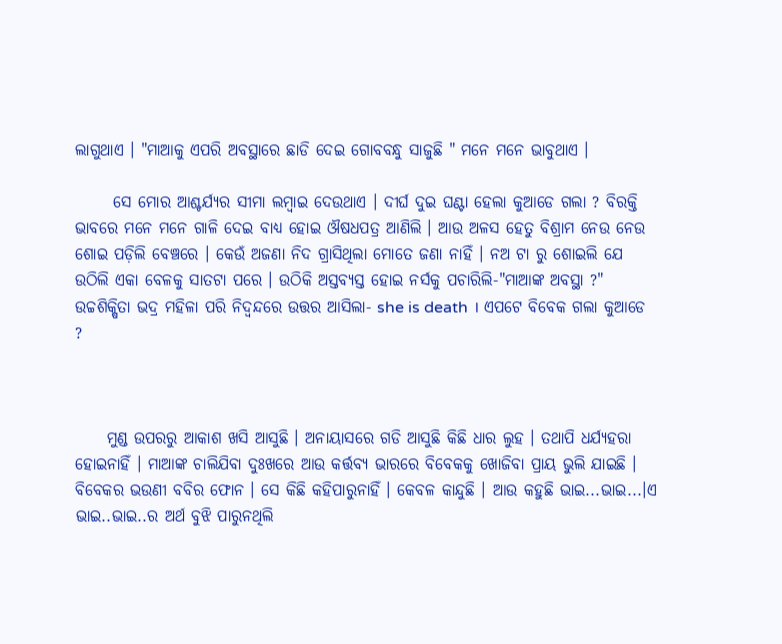ଲାଗୁଥାଏ । "ମାଆକୁ ଏପରି ଅବସ୍ଥାରେ ଛାଡି ଦେଇ ଗୋବବନ୍ଧୁ ସାଜୁଛି " ମନେ ମନେ ଭାବୁଥାଏ ।

      ସେ ମୋର ଆଶ୍ଚର୍ଯ୍ୟର ସୀମା ଲମ୍ବାଇ ଦେଉଥାଏ । ଦୀର୍ଘ ଦୁଇ ଘଣ୍ଟା ହେଲା କୁଆଡେ ଗଲା ? ବିରକ୍ତି ଭାବରେ ମନେ ମନେ ଗାଳି ଦେଇ ବାଧ୍ୟ ହୋଇ ଔଷଧପତ୍ର ଆଣିଲି । ଆଉ ଅଳସ ହେତୁ ବିଶ୍ରାମ ନେଉ ନେଉ ଶୋଇ ପଡ଼ିଲି ବେଞ୍ଚରେ । କେଉଁ ଅଜଣା ନିଦ ଗ୍ରାସିଥିଲା ମୋତେ ଜଣା ନାହିଁ । ନଅ ଟା ରୁ ଶୋଇଲି ଯେ ଉଠିଲି ଏକା ବେଳକୁ ସାତଟା ପରେ । ଉଠିକି ଅସ୍ତବ୍ୟସ୍ତ ହୋଇ ନର୍ସକୁ ପଚାରିଲି-"ମାଆଙ୍କ ଅବସ୍ଥା ?" ଉଚ୍ଚଶିକ୍ଷିତା ଭଦ୍ର ମହିଳା ପରି ନିଦ୍ବନ୍ଦରେ ଉତ୍ତର ଆସିଲା- she is death । ଏପଟେ ବିବେକ ଗଲା କୁଆଡେ ?



     ମୁଣ୍ଡ ଉପରରୁ ଆକାଶ ଖସି ଆସୁଛି । ଅନାୟାସରେ ଗଡି ଆସୁଛି କିଛି ଧାର ଲୁହ । ତଥାପି ଧର୍ଯ୍ୟହରା ହୋଇନାହିଁ । ମାଆଙ୍କ ଚାଲିଯିବା ଦୁଃଖରେ ଆଉ କର୍ତ୍ତବ୍ୟ ଭାରରେ ବିବେକକୁ ଖୋଜିବା ପ୍ରାୟ ଭୁଲି ଯାଇଛି । ବିବେକର ଭଉଣୀ ବବିର ଫୋନ । ସେ କିଛି କହିପାରୁନାହିଁ । କେବଳ କାନ୍ଦୁଛି । ଆଉ କହୁଛି ଭାଇ...ଭାଇ...।ଏ ଭାଇ..ଭାଇ..ର ଅର୍ଥ ବୁଝି ପାରୁନଥିଲି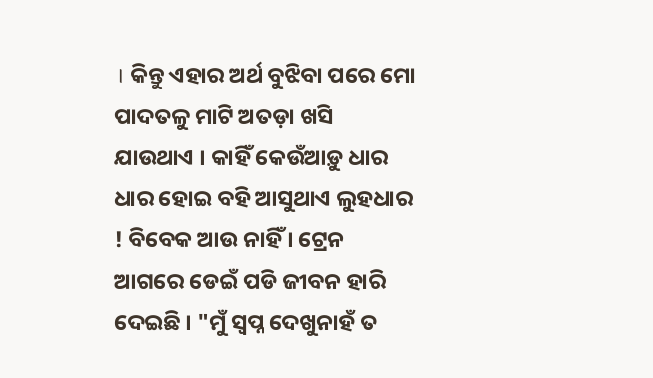। କିନ୍ତୁ ଏହାର ଅର୍ଥ ବୁଝିବା ପରେ ମୋ ପାଦତଳୁ ମାଟି ଅତଡ଼ା ଖସି ଯାଉଥାଏ । କାହିଁ କେଉଁଆଡ଼ୁ ଧାର ଧାର ହୋଇ ବହି ଆସୁଥାଏ ଲୁହଧାର ! ବିବେକ ଆଉ ନାହିଁ । ଟ୍ରେନ ଆଗରେ ଡେଇଁ ପଡି ଜୀବନ ହାରି ଦେଇଛି । "ମୁଁ ସ୍ବପ୍ନ ଦେଖୁନାହଁ ତ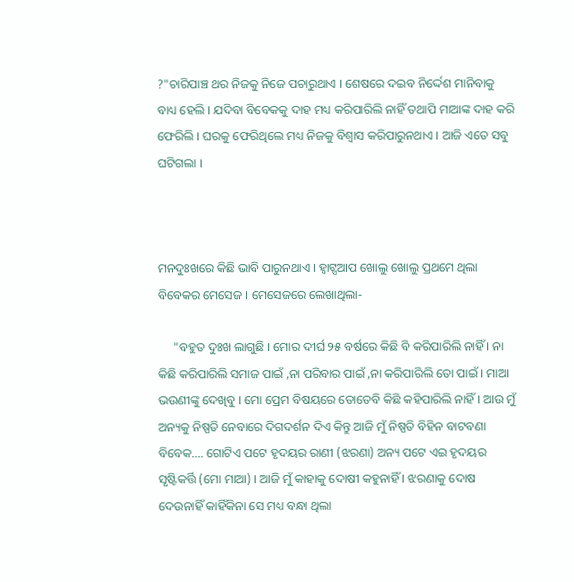?"ଚାରିପାଞ୍ଚ ଥର ନିଜକୁ ନିଜେ ପଚାରୁଥାଏ । ଶେଷରେ ଦଇବ ନିର୍ଦ୍ଦେଶ ମାନିବାକୁ ବାଧ୍ୟ ହେଲି । ଯଦିବା ବିବେକକୁ ଦାହ ମଧ୍ୟ କରିପାରିଲି ନାହିଁ ତଥାପି ମାଆଙ୍କ ଦାହ କରି ଫେରିଲି । ଘରକୁ ଫେରିଥିଲେ ମଧ୍ୟ ନିଜକୁ ବିଶ୍ୱାସ କରିପାରୁନଥାଏ । ଆଜି ଏତେ ସବୁ ଘଟିଗଲା ।



ମନଦୁଃଖରେ କିଛି ଭାବି ପାରୁନଥାଏ । ହ୍ଵାଟ୍ସଆପ ଖୋଲୁ ଖୋଲୁ ପ୍ରଥମେ ଥିଲା ବିବେକର ମେସେଜ । ମେସେଜରେ ଲେଖାଥିଲା-

     "ବହୁତ ଦୁଃଖ ଲାଗୁଛି । ମୋର ଦୀର୍ଘ ୨୫ ବର୍ଷରେ କିଛି ବି କରିପାରିଲି ନାହିଁ । ନା କିଛି କରିପାରିଲି ସମାଜ ପାଇଁ ,ନା ପରିବାର ପାଇଁ ,ନା କରିପାରିଲି ତୋ ପାଇଁ । ମାଆ ଭଉଣୀଙ୍କୁ ଦେଖିବୁ । ମୋ ପ୍ରେମ ବିଷୟରେ ତୋତେବି କିଛି କହିପାରିଲି ନାହିଁ । ଆଉ ମୁଁ ଅନ୍ୟକୁ ନିଷ୍ପତି ନେବାରେ ଦିଗଦର୍ଶନ ଦିଏ କିନ୍ତୁ ଆଜି ମୁଁ ନିଷ୍ପତି ବିହିନ ବାଟବଣା ବିବେକ.... ଗୋଟିଏ ପଟେ ହୃଦୟର ରାଣୀ (ଝରଣା) ଅନ୍ୟ ପଟେ ଏଇ ହୃଦୟର ସୃଷ୍ଟିକର୍ତ୍ତି (ମୋ ମାଆ) । ଆଜି ମୁଁ କାହାକୁ ଦୋଷୀ କହୁନାହିଁ । ଝରଣାକୁ ଦୋଷ ଦେଉନାହିଁ କାହିଁକିନା ସେ ମଧ୍ୟ ବନ୍ଧା ଥିଲା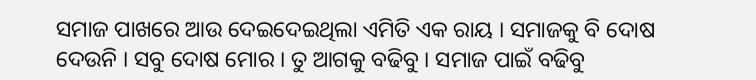ସମାଜ ପାଖରେ ଆଉ ଦେଇଦେଇଥିଲା ଏମିତି ଏକ ରାୟ । ସମାଜକୁ ବି ଦୋଷ ଦେଉନି । ସବୁ ଦୋଷ ମୋର । ତୁ ଆଗକୁ ବଢିବୁ । ସମାଜ ପାଇଁ ବଢିବୁ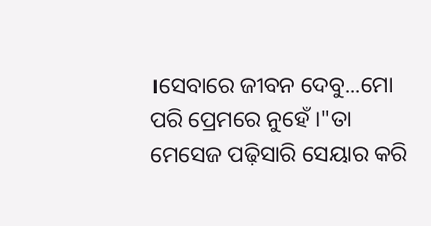।ସେବାରେ ଜୀବନ ଦେବୁ...ମୋ ପରି ପ୍ରେମରେ ନୁହେଁ ।"ତା ମେସେଜ ପଢ଼ିସାରି ସେୟାର କରି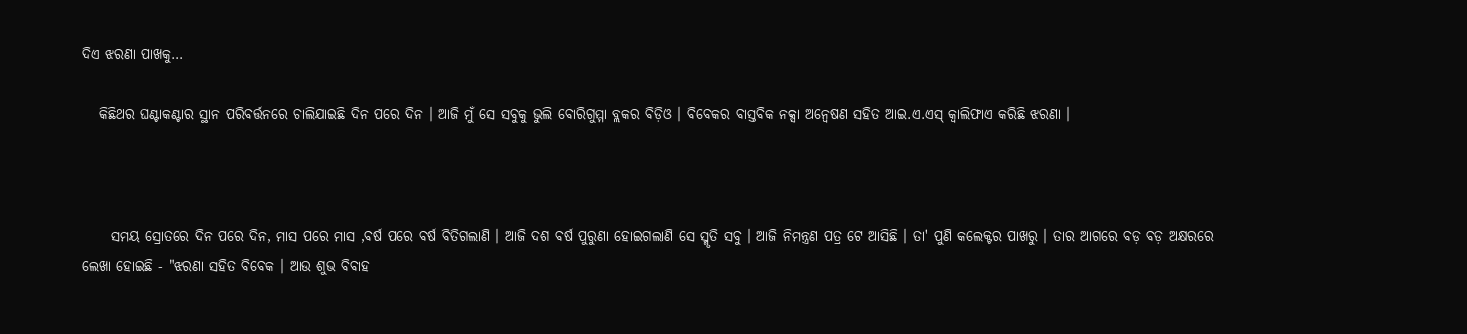ଦିଏ ଝରଣା ପାଖକୁ…

   କିଛିଥର ଘଣ୍ଟାକଣ୍ଟାର ସ୍ଥାନ ପରିବର୍ତ୍ତନରେ ଚାଲିଯାଇଛି ଦିନ ପରେ ଦିନ । ଆଜି ମୁଁ ସେ ସବୁକୁ ଭୁଲି ବୋରିଗୁମ୍ମା ବ୍ଲକର ବିଡ଼ିଓ । ବିବେକର ବାସ୍ତବିକ ନକ୍ସା ଅନ୍ୱେଷଣ ସହିତ ଆଇ.ଏ.ଏସ୍ କ୍ୱାଲିଫାଏ କରିଛି ଝରଣା ।



     ସମୟ ସ୍ରୋତରେ ଦିନ ପରେ ଦିନ, ମାସ ପରେ ମାସ ,ବର୍ଷ ପରେ ବର୍ଷ ବିତିଗଲାଣି । ଆଜି ଦଶ ବର୍ଷ ପୁରୁଣା ହୋଇଗଲାଣି ସେ ସ୍ମୃତି ସବୁ । ଆଜି ନିମନ୍ତ୍ରଣ ପତ୍ର ଟେ ଆସିଛି । ତା' ପୁଣି କଲେକ୍ଟର ପାଖରୁ । ତାର ଆଗରେ ବଡ଼ ବଡ଼ ଅକ୍ଷରରେ ଲେଖା ହୋଇଛି - "ଝରଣା ସହିତ ବିବେକ । ଆଉ ଶୁଭ ବିବାହ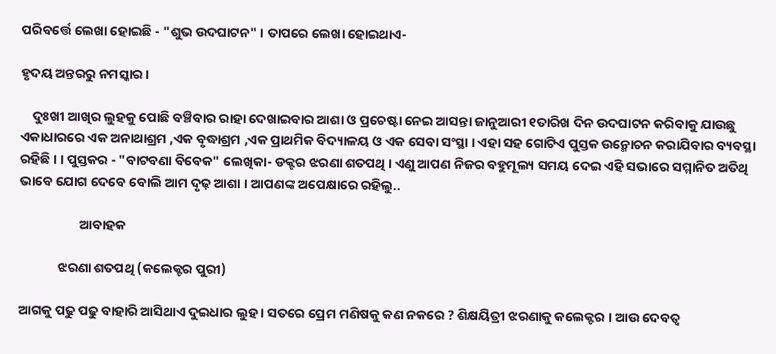ପରିବର୍ତ୍ତେ ଲେଖା ହୋଇଛି - "ଶୁଭ ଉଦଘାଟନ" । ତାପରେ ଲେଖା ହୋଇଥାଏ-

ହୃଦୟ ଅନ୍ତରରୁ ନମସ୍କାର ।

    ଦୁଃଖୀ ଆଖିର ଲୁହକୁ ପୋଛି ବଞ୍ଚିବାର ରାହା ଦେଖାଇବାର ଆଶା ଓ ପ୍ରଚେଷ୍ଟା ନେଇ ଆସନ୍ତା ଜାନୁଆରୀ ୧ତାରିଖ ଦିନ ଉଦଘାଟନ କରିବାକୁ ଯାଉଛୁ ଏକାଧାରରେ ଏକ ଅନାଥାଶ୍ରମ ,ଏକ ବୃଦ୍ଧାଶ୍ରମ ,ଏକ ପ୍ରାଥମିକ ବିଦ୍ୟାଳୟ ଓ ଏକ ସେବା ସଂସ୍ଥା । ଏହା ସହ ଗୋଟିଏ ପୁସ୍ତକ ଉନ୍ମୋଚନ କରାଯିବାର ବ୍ୟବସ୍ଥା ରହିଛି । । ପୁସ୍ତକର - "ବାଟବଣା ବିବେକ" ଲେଖିକା- ଡକ୍ଟର ଝରଣା ଶତପଥି । ଏଣୁ ଆପଣ ନିଜର ବହୁମୂଲ୍ୟ ସମୟ ଦେଇ ଏହି ସଭାରେ ସମ୍ମାନିତ ଅତିଥି ଭାବେ ଯୋଗ ଦେବେ ବୋଲି ଆମ ଦୃଢ଼ ଆଶା । ଆପଣଙ୍କ ଅପେକ୍ଷାରେ ରହିଲୁ..

                    ଆବାହକ

             ଝରଣା ଶତପଥି (କଲେକ୍ଟର ପୁରୀ)

ଆଗକୁ ପଢୁ ପଢୁ ବାହାରି ଆସିଥାଏ ଦୁଇଧାର ଲୁହ । ସତରେ ପ୍ରେମ ମଣିଷକୁ କଣ ନକରେ ? ଶିକ୍ଷୟିତ୍ରୀ ଝରଣାକୁ କଲେକ୍ଟର । ଆଉ ଦେବତ୍ୱ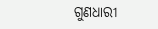ଗୁଣଧାରୀ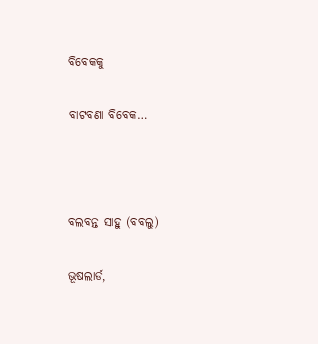ବିବେକକୁ

ବାଟବଣା ବିବେକ…



ବଲବନ୍ତ ସାହୁ (ବବଲୁ)

ଭୂଷଲାର୍ଡ,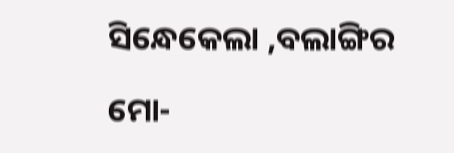ସିନ୍ଧେକେଲା ,ବଲାଙ୍ଗିର

ମୋ-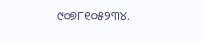୯୦୭୮୧୦୫୨୩୪.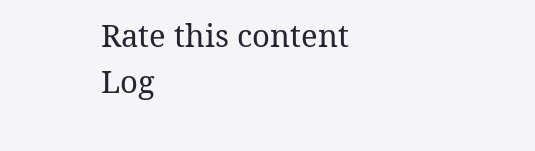Rate this content
Log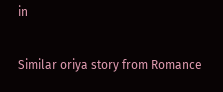in

Similar oriya story from Romance